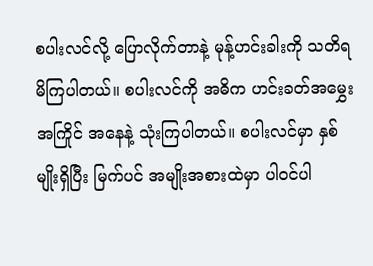စပါးလင်လို့ ပြောလိုက်တာနဲ့ မုန့်ဟင်းခါးကို သတိရမိကြပါတယ်။ စပါးလင်ကို အဓိက ဟင်းခတ်အမွှေးအကြိုင် အနေနဲ့ သုံးကြပါတယ်။ စပါးလင်မှာ နှစ်မျိုးရှိပြီး မြက်ပင် အမျိုးအစားထဲမှာ ပါဝင်ပါ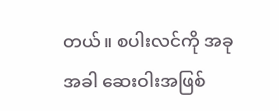တယ်။ စပါးလင်ကို အခုအခါ ဆေးဝါးအဖြစ်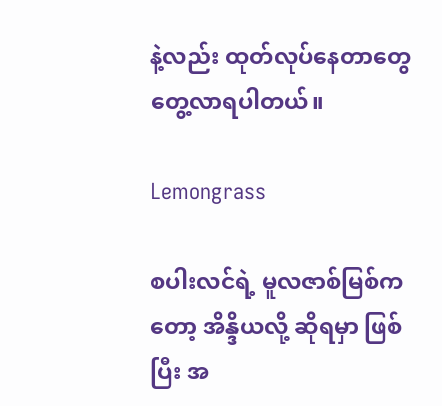နဲ့လည်း ထုတ်လုပ်နေတာတွေ တွေ့လာရပါတယ်။

Lemongrass

စပါးလင်ရဲ့ မူလဇာစ်မြစ်ကတော့ အိန္ဒိယလို့ ဆိုရမှာ ဖြစ်ပြီး အ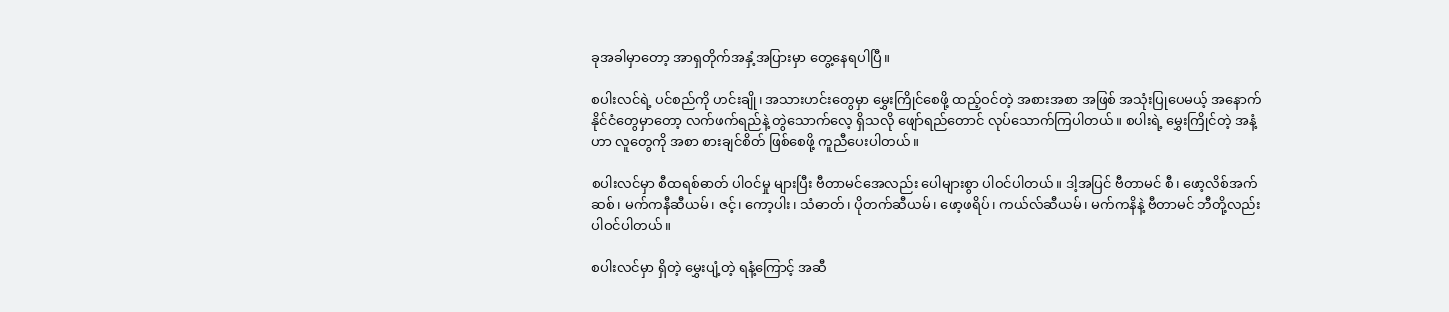ခုအခါမှာတော့ အာရှတိုက်အနှံ့အပြားမှာ တွေ့နေရပါပြီ။

စပါးလင်ရဲ့ ပင်စည်ကို ဟင်းချို၊ အသားဟင်းတွေမှာ မွှေးကြိုင်စေဖို့ ထည့်ဝင်တဲ့ အစားအစာ အဖြစ် အသုံးပြုပေမယ့် အနောက်နိုင်ငံတွေမှာတော့ လက်ဖက်ရည်နဲ့ တွဲသောက်လေ့ ရှိသလို ဖျော်ရည်တောင် လုပ်သောက်ကြပါတယ်။ စပါးရဲ့ မွှေးကြိုင်တဲ့ အနံ့ဟာ လူတွေကို အစာ စားချင်စိတ် ဖြစ်စေဖို့ ကူညီပေးပါတယ်။

စပါးလင်မှာ စီထရစ်ဓာတ် ပါဝင်မှု များပြီး ဗီတာမင်အေလည်း ပေါများစွာ ပါဝင်ပါတယ်။ ဒါ့အပြင် ဗီတာမင် စီ၊ ဖော့လိစ်အက်ဆစ်၊ မက်ကနီဆီယမ်၊ ဇင့်၊ ကော့ပါး၊ သံဓာတ်၊ ပိုတက်ဆီယမ်၊ ဖော့ဖရိပ်၊ ကယ်လ်ဆီယမ်၊ မက်ကနိနဲ့ ဗီတာမင် ဘီတို့လည်း ပါဝင်ပါတယ်။

စပါးလင်မှာ ရှိတဲ့ မွှေးပျံ့တဲ့ ရနံ့ကြောင့် အဆီ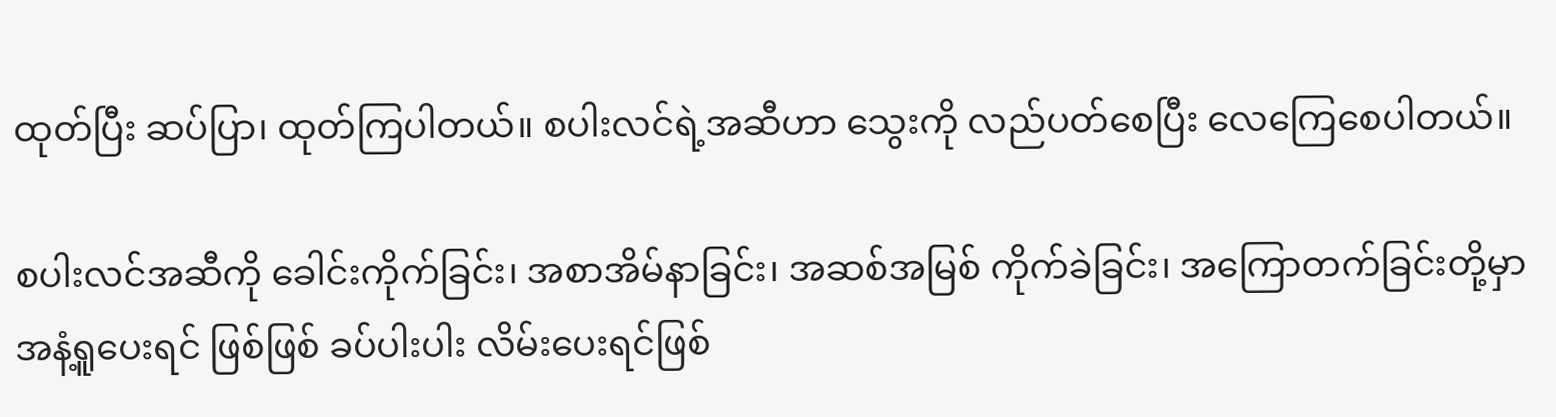ထုတ်ပြီး ဆပ်ပြာ၊ ထုတ်ကြပါတယ်။ စပါးလင်ရဲ့အဆီဟာ သွေးကို လည်ပတ်စေပြီး လေကြေစေပါတယ်။

စပါးလင်အဆီကို ခေါင်းကိုက်ခြင်း၊ အစာအိမ်နာခြင်း၊ အဆစ်အမြစ် ကိုက်ခဲခြင်း၊ အကြောတက်ခြင်းတို့မှာ အနံ့ရူပေးရင် ဖြစ်ဖြစ် ခပ်ပါးပါး လိမ်းပေးရင်ဖြစ်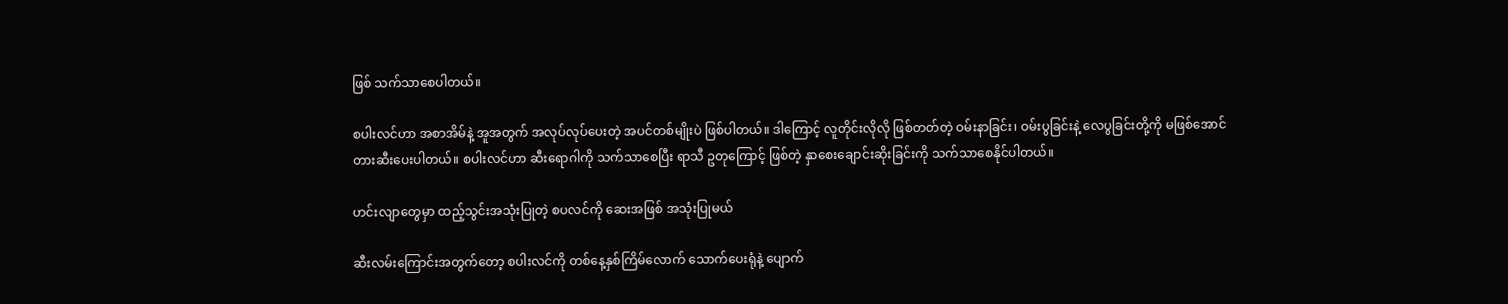ဖြစ် သက်သာစေပါတယ်။

စပါးလင်ဟာ အစာအိမ်နဲ့ အူအတွက် အလုပ်လုပ်ပေးတဲ့ အပင်တစ်မျိုးပဲ ဖြစ်ပါတယ်။ ဒါကြောင့် လူတိုင်းလိုလို ဖြစ်တတ်တဲ့ ဝမ်းနာခြင်း၊ ဝမ်းပွခြင်းနဲ့ လေပွခြင်းတို့ကို မဖြစ်အောင် တားဆီးပေးပါတယ်။ စပါးလင်ဟာ ဆီးရောဂါကို သက်သာစေပြီး ရာသီ ဥတုကြောင့် ဖြစ်တဲ့ နှာစေးချောင်းဆိုးခြင်းကို သက်သာစေနိုင်ပါတယ်။

ဟင်းလျာတွေမှာ ထည့်သွင်းအသုံးပြုတဲ့ စပလင်ကို ဆေးအဖြစ် အသုံးပြုမယ်

ဆီးလမ်းကြောင်းအတွက်တော့ စပါးလင်ကို တစ်နေ့နှစ်ကြိမ်လောက် သောက်ပေးရုံနဲ့ ပျောက်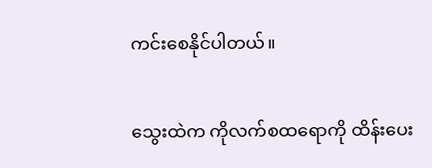ကင်းစေနိုင်ပါတယ်။

သွေးထဲက ကိုလက်စထရောကို ထိန်းပေး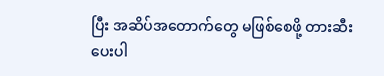ပြီး အဆိပ်အတောက်တွေ မဖြစ်စေဖို့ တားဆီးပေးပါ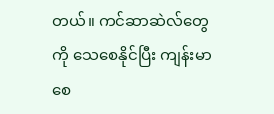တယ်။ ကင်ဆာဆဲလ်တွေကို သေစေနိုင်ပြီး ကျန်းမာစေ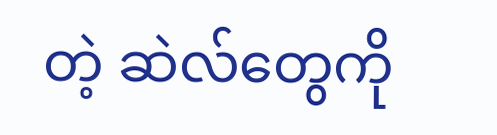တဲ့ ဆဲလ်တွေကို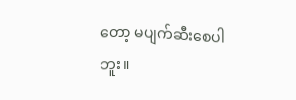တော့ မပျက်ဆီးစေပါဘူး။